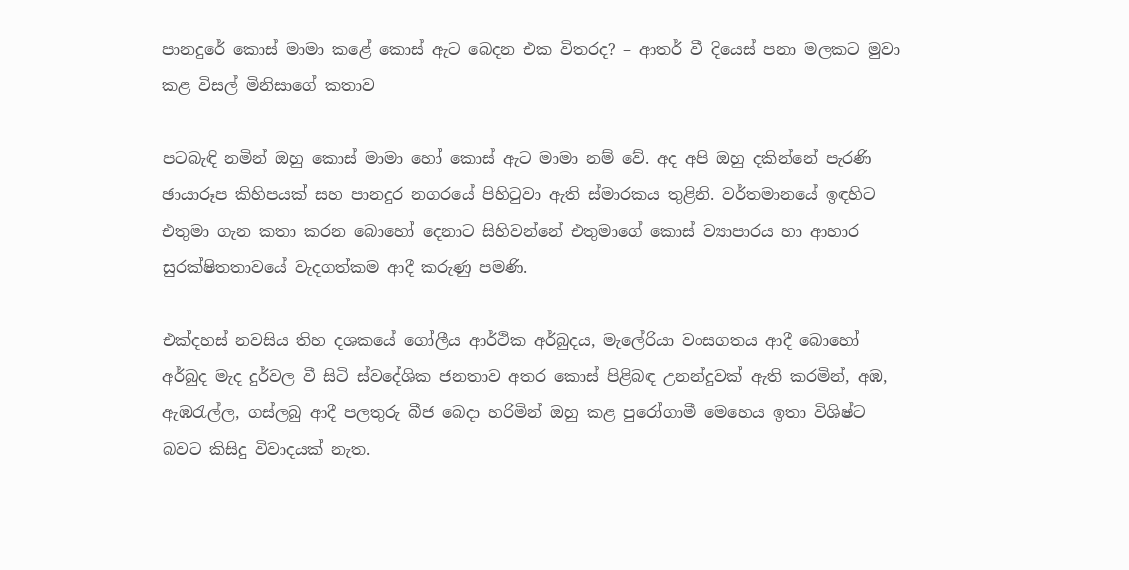පානදුරේ කොස් මාමා කළේ කොස් ඇට බෙදන එක විතරද? – ආතර් වී දියෙස් පනා මලකට මුවා කළ විසල් මිනිසාගේ කතාව

පටබැඳි නමින් ඔහු කොස් මාමා හෝ කොස් ඇට මාමා නම් වේ. අද අපි ඔහු දකින්නේ පැරණි ඡායාරූප කිහිපයක් සහ පානදුර නගරයේ පිහිටුවා ඇති ස්මාරකය තුළිනි. වර්තමානයේ ඉඳහිට එතුමා ගැන කතා කරන බොහෝ දෙනාට සිහිවන්නේ එතුමාගේ කොස් ව්‍යාපාරය හා ආහාර සුරක්ෂිතතාවයේ වැදගත්කම ආදී කරුණු පමණි.

එක්දහස් නවසිය තිහ දශකයේ ගෝලීය ආර්ථික අර්බුදය, මැලේරියා වංසගතය ආදී බොහෝ අර්බුද මැද දුර්වල වී සිටි ස්වදේශික ජනතාව අතර කොස් පිළිබඳ උනන්දුවක් ඇති කරමින්, අඹ, ඇඹරැල්ල, ගස්ලබු ආදී පලතුරු බීජ බෙදා හරිමින් ඔහු කළ පුරෝගාමී මෙහෙය ඉතා විශිෂ්ට බවට කිසිදු විවාදයක් නැත.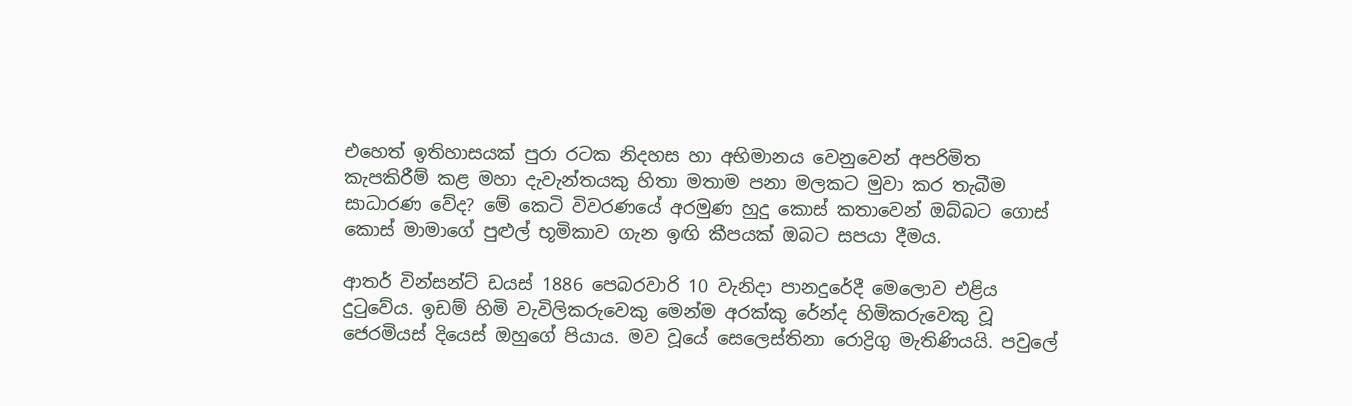එහෙත් ඉතිහාසයක් පුරා රටක නිදහස හා අභිමානය වෙනුවෙන් අපරිමිත කැපකිරීම් කළ මහා දැවැන්තයකු හිතා මතාම පනා මලකට මුවා කර තැබීම සාධාරණ වේද? මේ කෙටි විවරණයේ අරමුණ හුදු කොස් කතාවෙන් ඔබ්බට ගොස් කොස් මාමාගේ පුළුල් භූමිකාව ගැන ඉඟි කීපයක් ඔබට සපයා දීමය.

ආතර් වින්සන්ට් ඩයස් 1886 පෙබරවාරි 10 වැනිදා පානදුරේදී මෙලොව එළිය දුටුවේය. ඉඩම් හිමි වැවිලිකරුවෙකු මෙන්ම අරක්කු රේන්ද හිමිකරුවෙකු වූ ජෙරමියස් දියෙස් ඔහුගේ පියාය. මව වූයේ සෙලෙස්තිනා රොද්‍රිගු මැතිණියයි. පවුලේ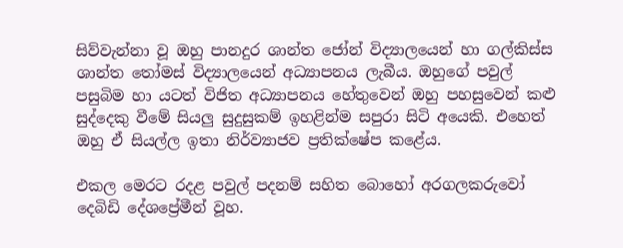සිව්වැන්නා වූ ඔහු පානදුර ශාන්ත ජෝන් විද්‍යාලයෙන් හා ගල්කිස්ස ශාන්ත තෝමස් විද්‍යාලයෙන් අධ්‍යාපනය ලැබීය. ඔහුගේ පවුල් පසුබිම හා යටත් විජිත අධ්‍යාපනය හේතුවෙන් ඔහු පහසුවෙන් කළු සුද්දෙකු වීමේ සියලු සුදුසුකම් ඉහළින්ම සපුරා සිටි අයෙකි. එහෙත් ඔහු ඒ සියල්ල ඉතා නිර්ව්‍යාජව ප්‍රතික්ෂේප කළේය.

එකල මෙරට රදළ පවුල් පදනම් සහිත බොහෝ අරගලකරුවෝ දෙබිඩි දේශප්‍රේමීන් වූහ.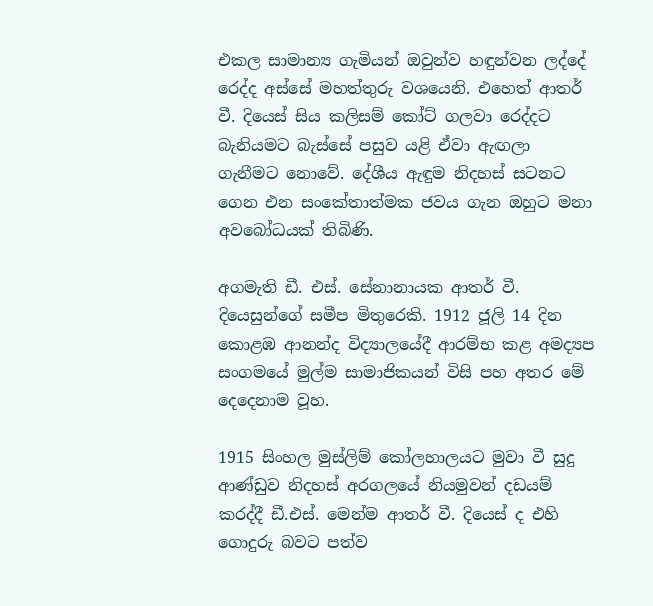එකල සාමාන්‍ය ගැමියන් ඔවුන්ව හඳුන්වන ලද්දේ රෙද්ද අස්සේ මහත්තුරු වශයෙනි. එහෙත් ආතර් වී. දියෙස් සිය කලිසම් කෝට් ගලවා රෙද්දට බැනියමට බැස්සේ පසුව යළි ඒවා ඇඟලා ගැනීමට නොවේ. දේශීය ඇඳුම නිදහස් සටනට ගෙන එන සංකේතාත්මක ජවය ගැන ඔහුට මනා අවබෝධයක් තිබිණි.

අගමැති ඩී. එස්. සේනානායක ආතර් වී. දියෙසුන්ගේ සමීප මිතුරෙකි. 1912 ජූලි 14 දින කොළඹ ආනන්ද විද්‍යාලයේදී ආරම්භ කළ අමද්‍යප සංගමයේ මුල්ම සාමාජිකයන් විසි පහ අතර මේ දෙදෙනාම වූහ.

1915 සිංහල මුස්ලිම් කෝලහාලයට මුවා වී සුදු ආණ්ඩුව නිදහස් අරගලයේ නියමුවන් දඩයම් කරද්දී ඩී.එස්. මෙන්ම ආතර් වී. දියෙස් ද එහි ගොදුරු බවට පත්ව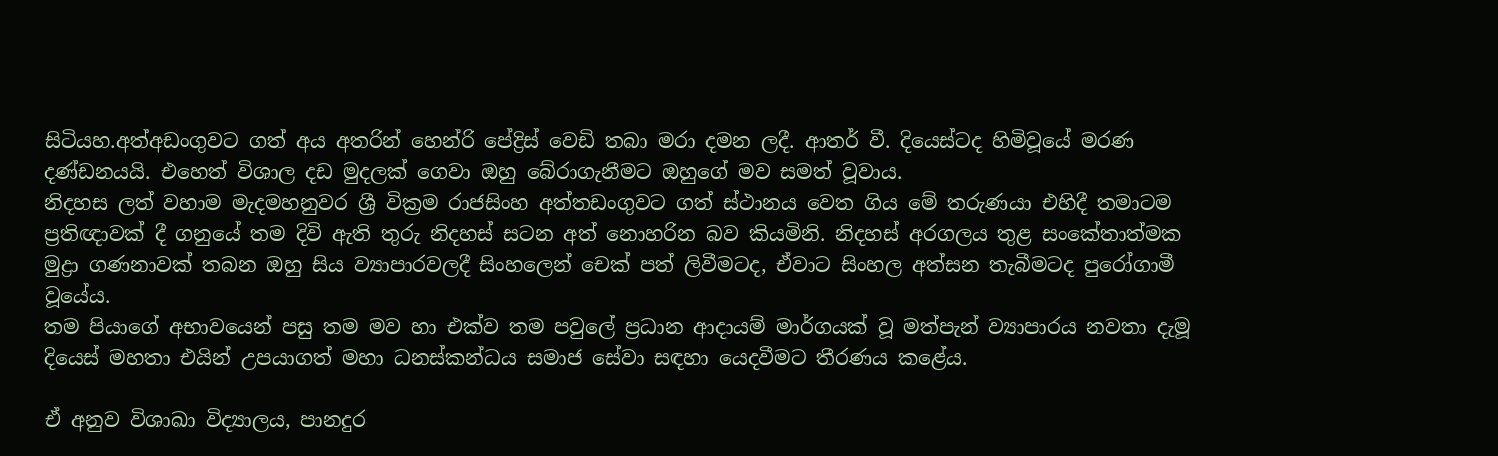සිටියහ.අත්අඩංගුවට ගත් අය අතරින් හෙන්රි පේද්‍රිස් වෙඩි තබා මරා දමන ලදී. ආතර් වී. දියෙස්ටද හිමිවූයේ මරණ දණ්ඩනයයි. එහෙත් විශාල දඩ මුදලක් ගෙවා ඔහු බේරාගැනීමට ඔහුගේ මව සමත් වූවාය.
නිදහස ලත් වහාම මැදමහනුවර ශ්‍රී වික්‍රම රාජසිංහ අත්තඩංගුවට ගත් ස්ථානය වෙත ගිය මේ තරුණයා එහිදී තමාටම ප්‍රතිඥාවක් දී ගනුයේ තම දිවි ඇති තුරු නිදහස් සටන අත් නොහරින බව කියමිනි. නිදහස් අරගලය තුළ සංකේතාත්මක මුද්‍රා ගණනාවක් තබන ඔහු සිය ව්‍යාපාරවලදී සිංහලෙන් චෙක් පත් ලිවීමටද, ඒවාට සිංහල අත්සන තැබීමටද පුරෝගාමී වූයේය.
තම පියාගේ අභාවයෙන් පසු තම මව හා එක්ව තම පවුලේ ප්‍රධාන ආදායම් මාර්ගයක් වූ මත්පැන් ව්‍යාපාරය නවතා දැමූ දියෙස් මහතා එයින් උපයාගත් මහා ධනස්කන්ධය සමාජ සේවා සඳහා යෙදවීමට තීරණය කළේය.

ඒ අනුව විශාඛා විද්‍යාලය, පානදුර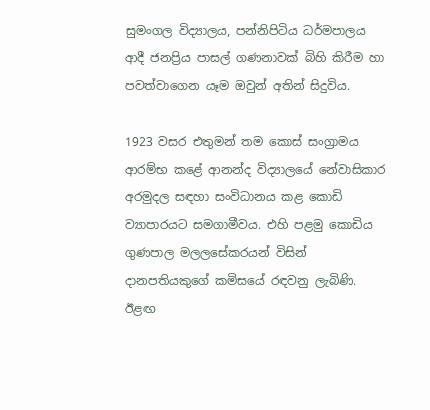සුමංගල විද්‍යාලය, පන්නිපිටිය ධර්මපාලය ආදී ජනප්‍රිය පාසල් ගණනාවක් බිහි කිරීම හා පවත්වාගෙන යෑම ඔවුන් අතින් සිදුවිය.

1923 වසර එතුමන් තම කොස් සංග්‍රාමය ආරම්භ කළේ ආනන්ද විද්‍යාලයේ නේවාසිකාර අරමුදල සඳහා සංවිධානය කළ කොඩි ව්‍යාපාරයට සමගාමීවය. එහි පළමු කොඩිය ගුණපාල මලලසේකරයන් විසින් දානපතියකුගේ කමිසයේ රඳවනු ලැබිණි. ඊළඟ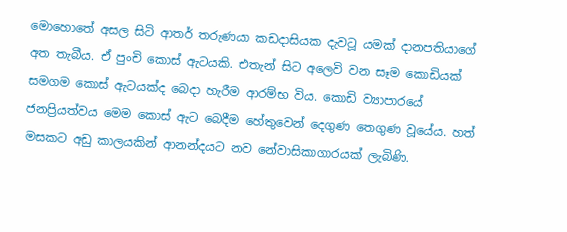මොහොතේ අසල සිටි ආතර් තරුණයා කඩදාසියක දැවටූ යමක් දානපතියාගේ අත තැබීය. ඒ පුංචි කොස් ඇටයකි. එතැන් සිට අලෙවි වන සෑම කොඩියක් සමගම කොස් ඇටයක්ද බෙදා හැරීම ආරම්භ විය. කොඩි ව්‍යාපාරයේ ජනප්‍රියත්වය මෙම කොස් ඇට බෙදීම හේතුවෙන් දෙගුණ තෙගුණ වූයේය. හත් මසකට අඩු කාලයකින් ආනන්දයට නව නේවාසිකාගාරයක් ලැබිණි.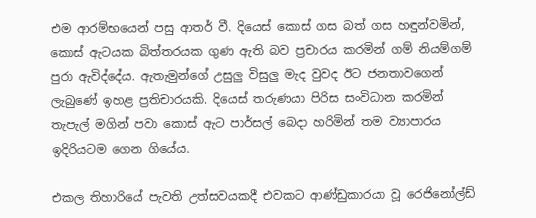එම ආරම්භයෙන් පසු ආතර් වී. දියෙස් කොස් ගස බත් ගස හඳුන්වමින්, කොස් ඇටයක බිත්තරයක ගුණ ඇති බව ප්‍රචාරය කරමින් ගම් නියම්ගම් පුරා ඇවිද්දේය. ඇතැමුන්ගේ උසුලු විසුලු මැද වුවද ඊට ජනතාවගෙන් ලැබුණේ ඉහළ ප්‍රතිචාරයකි. දියෙස් තරුණයා පිරිස සංවිධාන කරමින් තැපැල් මගින් පවා කොස් ඇට පාර්සල් බෙදා හරිමින් තම ව්‍යාපාරය ඉදිරියටම ගෙන ගියේය.

එකල තිහාරියේ පැවති උත්සවයකදී එවකට ආණ්ඩුකාරයා වූ රෙජිනෝල්ඩ්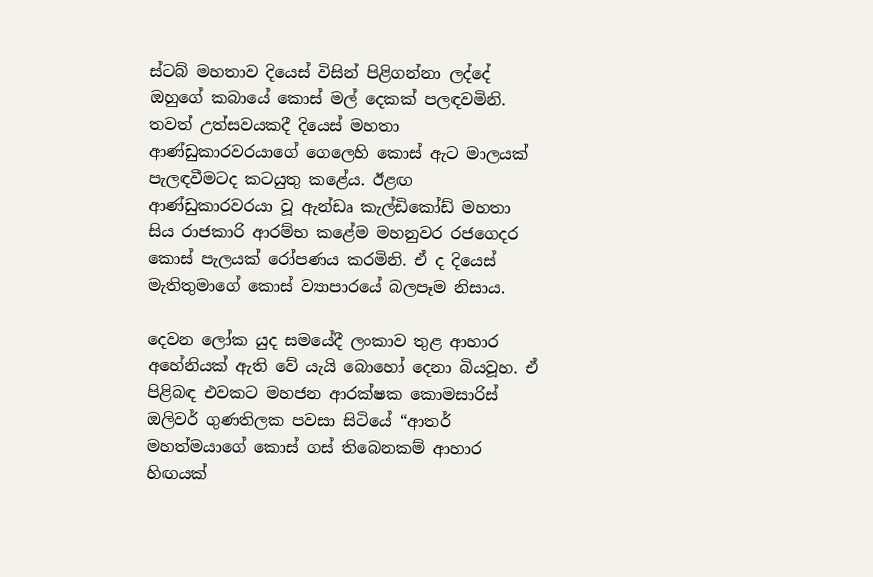ස්ටබ් මහතාව දියෙස් විසින් පිළිගන්නා ලද්දේ ඔහුගේ කබායේ කොස් මල් දෙකක් පලඳවමිනි. තවත් උත්සවයකදී දියෙස් මහතා ආණ්ඩුකාරවරයාගේ ගෙලෙහි කොස් ඇට මාලයක් පැලඳවීමටද කටයුතු කළේය. ඊළඟ ආණ්ඩුකාරවරයා වූ ඇන්ඩෘ කැල්ඩිකෝඩ් මහතා සිය රාජකාරි ආරම්භ කළේම මහනුවර රජගෙදර කොස් පැලයක් රෝපණය කරමිනි. ඒ ද දියෙස් මැතිතුමාගේ කොස් ව්‍යාපාරයේ බලපෑම නිසාය.

දෙවන ලෝක යුද සමයේදී ලංකාව තුළ ආහාර අහේනියක් ඇති වේ යැයි බොහෝ දෙනා බියවූහ. ඒ පිළිබඳ එවකට මහජන ආරක්ෂක කොමසාරිස් ඔලිවර් ගුණතිලක පවසා සිටියේ “ආතර් මහත්මයාගේ කොස් ගස් තිබෙනකම් ආහාර හිඟයක්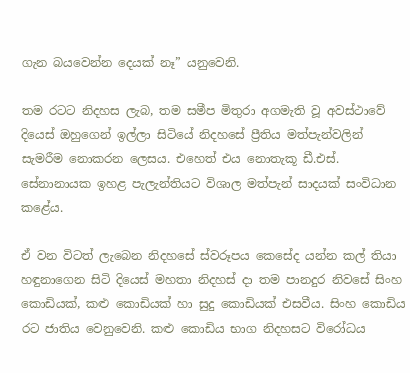ගැන බයවෙන්න දෙයක් නෑ” යනුවෙනි.

තම රටට නිදහස ලැබ, තම සමීප මිතුරා අගමැති වූ අවස්ථාවේ දියෙස් ඔහුගෙන් ඉල්ලා සිටියේ නිදහසේ ප්‍රීතිය මත්පැන්වලින් සැමරීම නොකරන ලෙසය. එහෙත් එය නොතැකූ ඩී.එස්. සේනානායක ඉහළ පැලැන්තියට විශාල මත්පැන් සාදයක් සංවිධාන කළේය.

ඒ වන විටත් ලැබෙන නිදහසේ ස්වරූපය කෙසේද යන්න කල් තියා හඳුනාගෙන සිටි දියෙස් මහතා නිදහස් දා තම පානදුර නිවසේ සිංහ කොඩියක්, කළු කොඩියක් හා සුදු කොඩියක් එසවීය. සිංහ කොඩිය රට ජාතිය වෙනුවෙනි. කළු කොඩිය භාග නිදහසට විරෝධය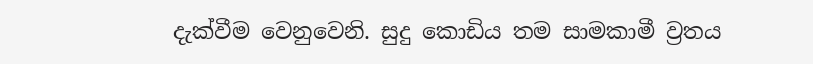දැක්වීම වෙනුවෙනි. සුදු කොඩිය තම සාමකාමී ව්‍රතය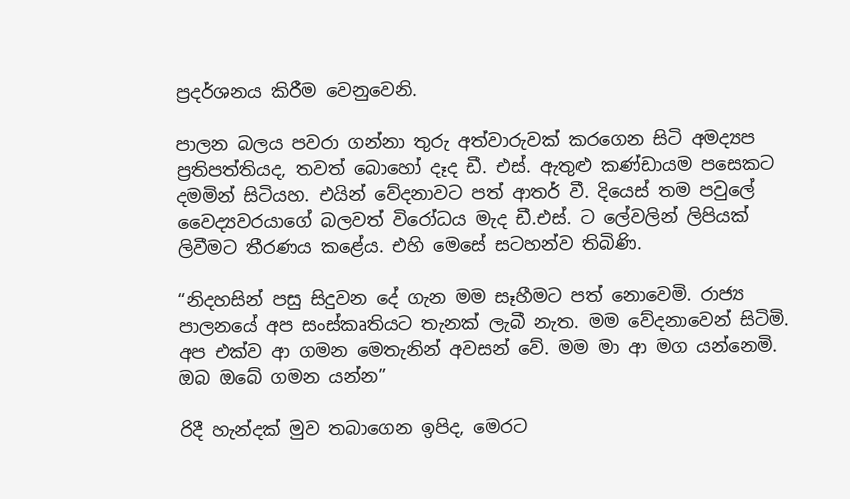ප්‍රදර්ශනය කිරීම වෙනුවෙනි.

පාලන බලය පවරා ගන්නා තුරු අත්වාරුවක් කරගෙන සිටි අමද්‍යප ප්‍රතිපත්තියද, තවත් බොහෝ දෑද ඩී. එස්. ඇතුළු කණ්ඩායම පසෙකට දමමින් සිටියහ. එයින් වේදනාවට පත් ආතර් වී. දියෙස් තම පවුලේ වෛද්‍යවරයාගේ බලවත් විරෝධය මැද ඩී.එස්. ට ලේවලින් ලිපියක් ලිවීමට තීරණය කළේය. එහි මෙසේ සටහන්ව තිබිණි.

“නිදහසින් පසු සිදුවන දේ ගැන මම සෑහීමට පත් නොවෙමි. රාජ්‍ය පාලනයේ අප සංස්කෘතියට තැනක් ලැබී නැත. මම වේදනාවෙන් සිටිමි. අප එක්ව ආ ගමන මෙතැනින් අවසන් වේ. මම මා ආ මග යන්නෙමි. ඔබ ඔබේ ගමන යන්න”

රිදී හැන්දක් මුව තබාගෙන ඉපිද, මෙරට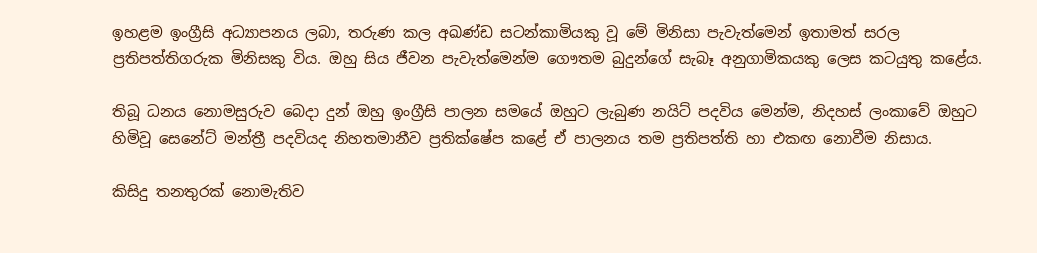ඉහළම ඉංග්‍රීසි අධ්‍යාපනය ලබා, තරුණ කල අඛණ්ඩ සටන්කාමියකු වූ මේ මිනිසා පැවැත්මෙන් ඉතාමත් සරල ප්‍රතිපත්තිගරුක මිනිසකු විය. ඔහු සිය ජීවන පැවැත්මෙන්ම ගෞතම බුදුන්ගේ සැබෑ අනුගාමිකයකු ලෙස කටයුතු කළේය.

තිබූ ධනය නොමසුරුව බෙදා දුන් ඔහු ඉංග්‍රීසි පාලන සමයේ ඔහුට ලැබුණ නයිට් පදවිය මෙන්ම, නිදහස් ලංකාවේ ඔහුට හිමිවූ සෙනේට් මන්ත්‍රී පදවියද නිහතමානීව ප්‍රතික්ෂේප කළේ ඒ පාලනය තම ප්‍රතිපත්ති හා එකඟ නොවීම නිසාය.

කිසිදු තනතුරක් නොමැතිව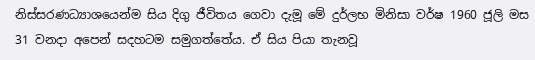නිස්සරණධ්‍යාශයෙන්ම සිය දිගු ජීවිතය ගෙවා දැමූ මේ දුර්ලභ මිනිසා වර්ෂ 1960 ජූලි මස 31 වනදා අපෙන් සදහටම සමුගත්තේය. ඒ සිය පියා තැනවූ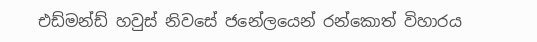එඩ්මන්ඩ් හවුස් නිවසේ ජනේලයෙන් රන්කොත් විහාරය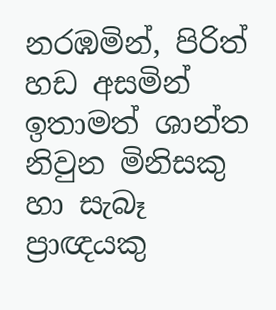නරඹමින්, පිරිත් හඩ අසමින් ඉතාමත් ශාන්ත නිවුන මිනිසකු හා සැබෑ ප්‍රාඥයකු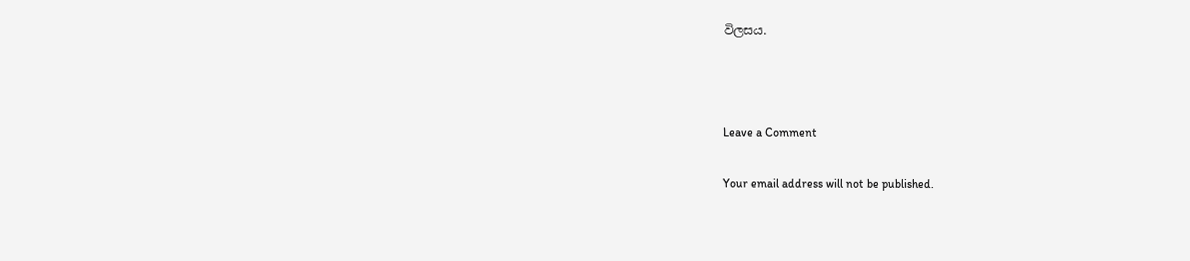විලසය.



Leave a Comment

Your email address will not be published.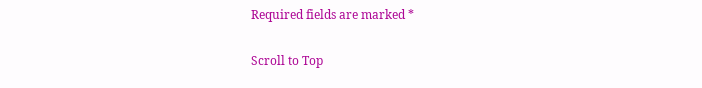Required fields are marked *

Scroll to Top